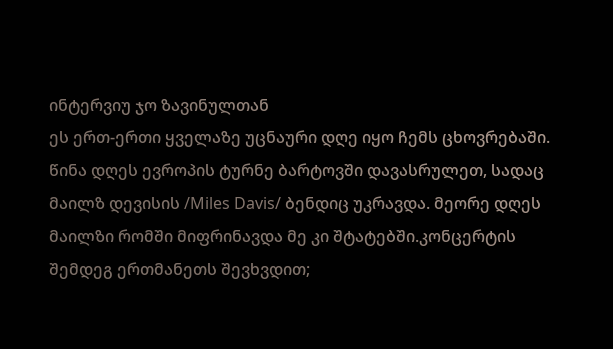ინტერვიუ ჯო ზავინულთან
ეს ერთ-ერთი ყველაზე უცნაური დღე იყო ჩემს ცხოვრებაში. წინა დღეს ევროპის ტურნე ბარტოვში დავასრულეთ, სადაც მაილზ დევისის /Miles Davis/ ბენდიც უკრავდა. მეორე დღეს მაილზი რომში მიფრინავდა მე კი შტატებში.კონცერტის შემდეგ ერთმანეთს შევხვდით;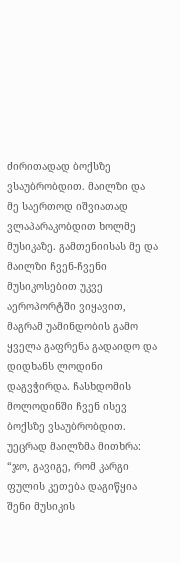ძირითადად ბოქსზე ვსაუბრობდით. მაილზი და მე საერთოდ იშვიათად ვლაპარაკობდით ხოლმე მუსიკაზე. გამთენიისას მე და მაილზი ჩვენ-ჩვენი მუსიკოსებით უკვე აეროპორტში ვიყავით, მაგრამ უამინდობის გამო ყველა გაფრენა გადაიდო და დიდხანს ლოდინი დაგვჭირდა. ჩასხდომის მოლოდინში ჩვენ ისევ ბოქსზე ვსაუბრობდით. უეცრად მაილზმა მითხრა: “ჯო, გავიგე, რომ კარგი ფულის კეთება დაგიწყია შენი მუსიკის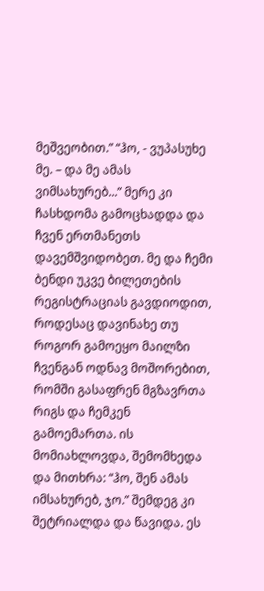მეშვეობით.” “ჰო, - ვუპასუხე მე. – და მე ამას ვიმსახურებ...” მერე კი ჩასხდომა გამოცხადდა და ჩვენ ერთმანეთს დავემშვიდობეთ. მე და ჩემი ბენდი უკვე ბილეთების რეგისტრაციას გავდიოდით, როდესაც დავინახე თუ როგორ გამოეყო მაილზი ჩვენგან ოდნავ მოშორებით, რომში გასაფრენ მგზავრთა რიგს და ჩემკენ გამოემართა. ის მომიახლოვდა, შემომხედა და მითხრა: “ჰო, შენ ამას იმსახურებ, ჯო.” შემდეგ კი შეტრიალდა და წავიდა. ეს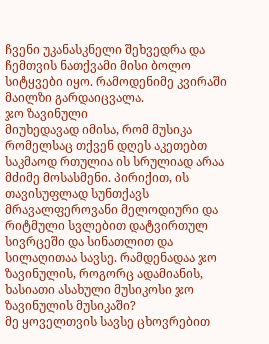ჩვენი უკანასკნელი შეხვედრა და ჩემთვის ნათქვამი მისი ბოლო სიტყვები იყო. რამოდენიმე კვირაში მაილზი გარდაიცვალა.
ჯო ზავინული
მიუხედავად იმისა, რომ მუსიკა რომელსაც თქვენ დღეს აკეთებთ საკმაოდ რთულია ის სრულიად არაა მძიმე მოსასმენი. პირიქით, ის თავისუფლად სუნთქავს მრავალფეროვანი მელოდიური და რიტმული სვლებით დატვირთულ სივრცეში და სინათლით და სილაღითაა სავსე. რამდენადაა ჯო ზავინულის, როგორც ადამიანის, ხასიათი ასახული მუსიკოსი ჯო ზავინულის მუსიკაში?
მე ყოველთვის სავსე ცხოვრებით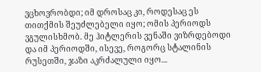ვცხოვრობდი; იმ დროსაც კი, როდესაც ეს თითქმის შეუძლებელი იყო; ომის პერიოდს ვგულისხმობ. მე ჰიტლერის ვენაში ვიზრდებოდი და იმ პერიოდში, ისევე, როგორც სტალინის რუსეთში, ჯაზი აკრძალული იყო...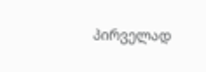პირველად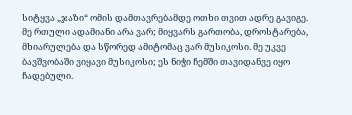სიტყვა „ჯაზი“ ომის დამთავრებამდე ოთხი თვით ადრე გავიგე. მე რთული ადამიანი არა ვარ; მიყვარს გართობა, დროსტარება, მხიარულება და სწორედ ამიტომაც ვარ მუსიკოსი. მე უკვე ბავშვობაში ვიყავი მუსიკოსი; ეს ნიჭი ჩემში თავიდანვე იყო ჩადებული.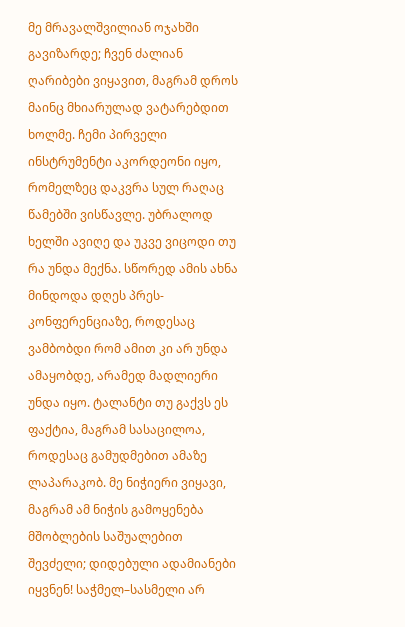მე მრავალშვილიან ოჯახში გავიზარდე; ჩვენ ძალიან ღარიბები ვიყავით, მაგრამ დროს მაინც მხიარულად ვატარებდით ხოლმე. ჩემი პირველი ინსტრუმენტი აკორდეონი იყო, რომელზეც დაკვრა სულ რაღაც წამებში ვისწავლე. უბრალოდ ხელში ავიღე და უკვე ვიცოდი თუ რა უნდა მექნა. სწორედ ამის ახნა მინდოდა დღეს პრეს-კონფერენციაზე, როდესაც ვამბობდი რომ ამით კი არ უნდა ამაყობდე, არამედ მადლიერი უნდა იყო. ტალანტი თუ გაქვს ეს ფაქტია, მაგრამ სასაცილოა, როდესაც გამუდმებით ამაზე ლაპარაკობ. მე ნიჭიერი ვიყავი, მაგრამ ამ ნიჭის გამოყენება მშობლების საშუალებით შევძელი; დიდებული ადამიანები იყვნენ! საჭმელ–სასმელი არ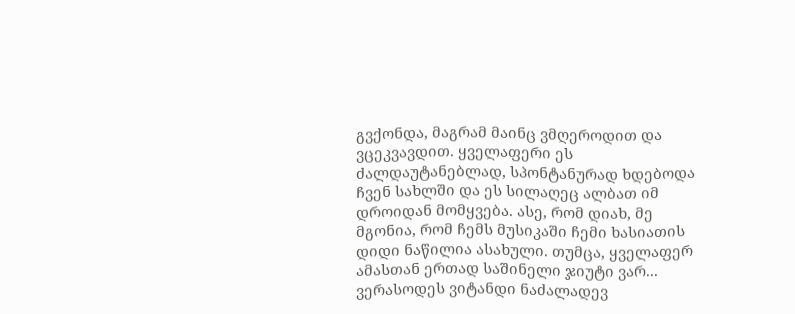გვქონდა, მაგრამ მაინც ვმღეროდით და ვცეკვავდით. ყველაფერი ეს ძალდაუტანებლად, სპონტანურად ხდებოდა ჩვენ სახლში და ეს სილაღეც ალბათ იმ დროიდან მომყვება. ასე, რომ დიახ, მე მგონია, რომ ჩემს მუსიკაში ჩემი ხასიათის დიდი ნაწილია ასახული. თუმცა, ყველაფერ ამასთან ერთად საშინელი ჯიუტი ვარ... ვერასოდეს ვიტანდი ნაძალადევ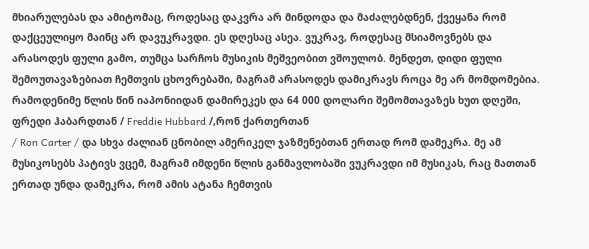მხიარულებას და ამიტომაც, როდესაც დაკვრა არ მინდოდა და მაძალებდნენ, ქვეყანა რომ დაქცეულიყო მაინც არ დავუკრავდი. ეს დღესაც ასეა. ვუკრავ, როდესაც მსიამოვნებს და არასოდეს ფული გამო, თუმცა სარჩოს მუსიკის მეშვეობით ვშოულობ. მენდეთ, დიდი ფული შემოუთავაზებიათ ჩემთვის ცხოვრებაში, მაგრამ არასოდეს დამიკრავს როცა მე არ მომდომებია. რამოდენიმე წლის წინ იაპონიიდან დამირეკეს და 64 000 დოლარი შემომთავაზეს ხუთ დღეში, ფრედი ჰაბარდთან / Freddie Hubbard /,რონ ქართერთან
/ Ron Carter / და სხვა ძალიან ცნობილ ამერიკელ ჯაზმენებთან ერთად რომ დამეკრა. მე ამ მუსიკოსებს პატივს ვცემ, მაგრამ იმდენი წლის განმავლობაში ვუკრავდი იმ მუსიკას, რაც მათთან ერთად უნდა დამეკრა, რომ ამის ატანა ჩემთვის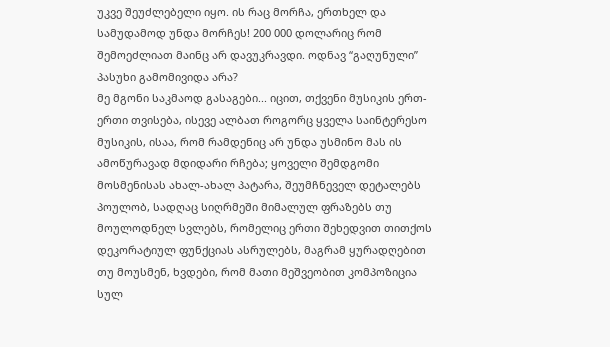უკვე შეუძლებელი იყო. ის რაც მორჩა, ერთხელ და სამუდამოდ უნდა მორჩეს! 200 000 დოლარიც რომ შემოეძლიათ მაინც არ დავუკრავდი. ოდნავ “გაღუნული” პასუხი გამომივიდა არა?
მე მგონი საკმაოდ გასაგები... იცით, თქვენი მუსიკის ერთ-ერთი თვისება, ისევე ალბათ როგორც ყველა საინტერესო მუსიკის, ისაა, რომ რამდენიც არ უნდა უსმინო მას ის ამოწურავად მდიდარი რჩება; ყოველი შემდგომი მოსმენისას ახალ-ახალ პატარა, შეუმჩნეველ დეტალებს პოულობ, სადღაც სიღრმეში მიმალულ ფრაზებს თუ მოულოდნელ სვლებს, რომელიც ერთი შეხედვით თითქოს დეკორატიულ ფუნქციას ასრულებს, მაგრამ ყურადღებით თუ მოუსმენ, ხვდები, რომ მათი მეშვეობით კომპოზიცია სულ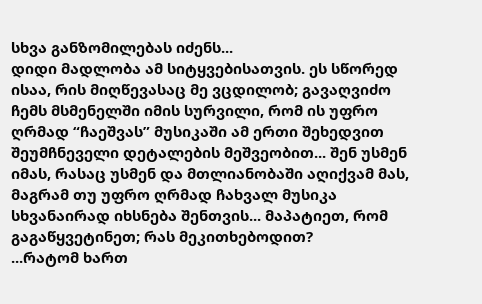სხვა განზომილებას იძენს...
დიდი მადლობა ამ სიტყვებისათვის. ეს სწორედ ისაა, რის მიღწევასაც მე ვცდილობ; გავაღვიძო ჩემს მსმენელში იმის სურვილი, რომ ის უფრო ღრმად “ჩაეშვას” მუსიკაში ამ ერთი შეხედვით შეუმჩნეველი დეტალების მეშვეობით... შენ უსმენ იმას, რასაც უსმენ და მთლიანობაში აღიქვამ მას, მაგრამ თუ უფრო ღრმად ჩახვალ მუსიკა სხვანაირად იხსნება შენთვის... მაპატიეთ, რომ გაგაწყვეტინეთ; რას მეკითხებოდით?
...რატომ ხართ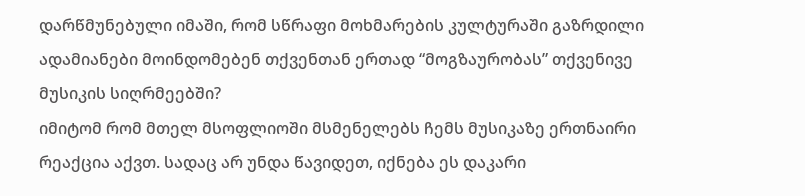დარწმუნებული იმაში, რომ სწრაფი მოხმარების კულტურაში გაზრდილი ადამიანები მოინდომებენ თქვენთან ერთად “მოგზაურობას” თქვენივე მუსიკის სიღრმეებში?
იმიტომ რომ მთელ მსოფლიოში მსმენელებს ჩემს მუსიკაზე ერთნაირი რეაქცია აქვთ. სადაც არ უნდა წავიდეთ, იქნება ეს დაკარი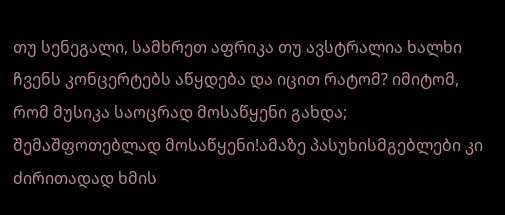თუ სენეგალი, სამხრეთ აფრიკა თუ ავსტრალია ხალხი ჩვენს კონცერტებს აწყდება და იცით რატომ? იმიტომ, რომ მუსიკა საოცრად მოსაწყენი გახდა; შემაშფოთებლად მოსაწყენი!ამაზე პასუხისმგებლები კი ძირითადად ხმის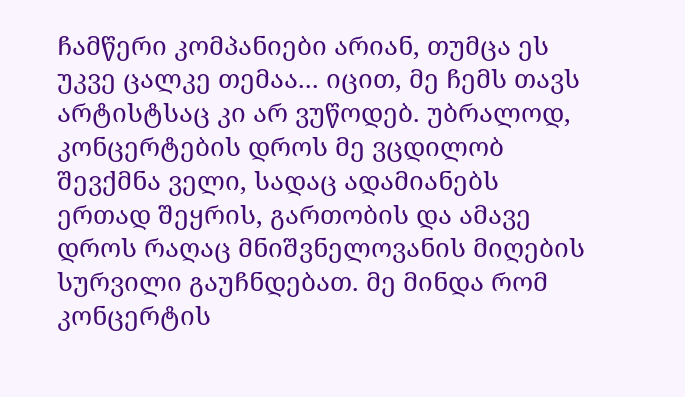ჩამწერი კომპანიები არიან, თუმცა ეს უკვე ცალკე თემაა... იცით, მე ჩემს თავს არტისტსაც კი არ ვუწოდებ. უბრალოდ, კონცერტების დროს მე ვცდილობ შევქმნა ველი, სადაც ადამიანებს ერთად შეყრის, გართობის და ამავე დროს რაღაც მნიშვნელოვანის მიღების სურვილი გაუჩნდებათ. მე მინდა რომ კონცერტის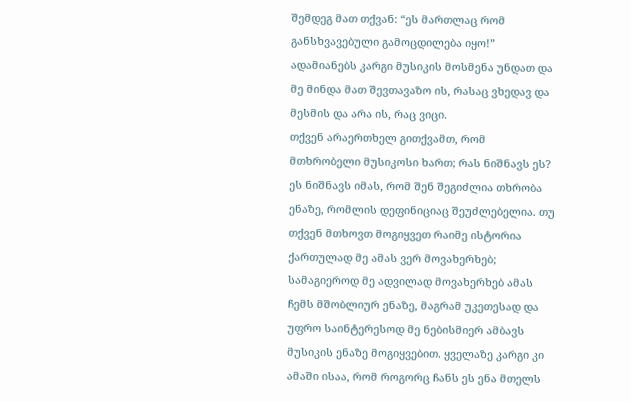შემდეგ მათ თქვან: “ეს მართლაც რომ განსხვავებული გამოცდილება იყო!” ადამიანებს კარგი მუსიკის მოსმენა უნდათ და მე მინდა მათ შევთავაზო ის, რასაც ვხედავ და მესმის და არა ის, რაც ვიცი.
თქვენ არაერთხელ გითქვამთ, რომ მთხრობელი მუსიკოსი ხართ; რას ნიშნავს ეს?
ეს ნიშნავს იმას, რომ შენ შეგიძლია თხრობა ენაზე, რომლის დეფინიციაც შეუძლებელია. თუ თქვენ მთხოვთ მოგიყვეთ რაიმე ისტორია ქართულად მე ამას ვერ მოვახერხებ; სამაგიეროდ მე ადვილად მოვახერხებ ამას ჩემს მშობლიურ ენაზე, მაგრამ უკეთესად და უფრო საინტერესოდ მე ნებისმიერ ამბავს მუსიკის ენაზე მოგიყვებით. ყველაზე კარგი კი ამაში ისაა, რომ როგორც ჩანს ეს ენა მთელს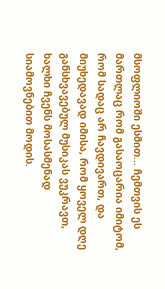მსოფლიოში ესმით... ჩემთვის ეს მართლაც რომ გასაოცარია იმიტომ, რომ სადაც არ ჩავდივართ, და მიუხედავად იმისა, რომ ყოველ დღე განსხვავებულ მუსიკას ვუკრავთ, ხალხი ჩვენს მოსასმენად სიამოვნებით მოდის.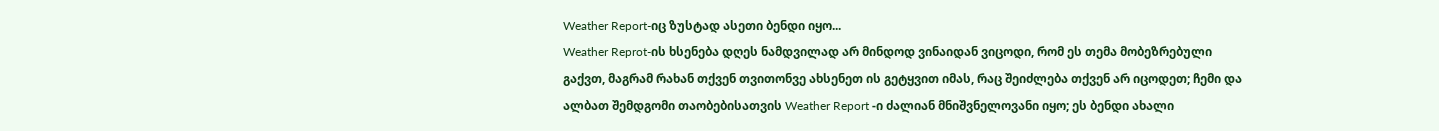Weather Report-იც ზუსტად ასეთი ბენდი იყო...
Weather Reprot-ის ხსენება დღეს ნამდვილად არ მინდოდ ვინაიდან ვიცოდი, რომ ეს თემა მობეზრებული გაქვთ, მაგრამ რახან თქვენ თვითონვე ახსენეთ ის გეტყვით იმას, რაც შეიძლება თქვენ არ იცოდეთ; ჩემი და ალბათ შემდგომი თაობებისათვის Weather Report -ი ძალიან მნიშვნელოვანი იყო; ეს ბენდი ახალი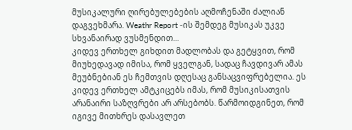მუსიკალური ღირებულებების აღმოჩენაში ძალიან დაგვეხმარა. Weathr Report -ის შემდეგ მუსიკას უკვე სხვანაირად ვუსმენდით...
კიდევ ერთხელ გიხდით მადლობას და გეტყვით, რომ მიუხედავად იმისა, რომ ყველგან, სადაც ჩავდივარ ამას მეუბნებიან ეს ჩემთვის დღესაც განსაცვიფრებელია. ეს კიდევ ერთხელ ამტკიცებს იმას, რომ მუსიკისათვის არანაირი საზღვრები არ არსებობს. წარმოიდგინეთ, რომ იგივე მითხრეს დასავლეთ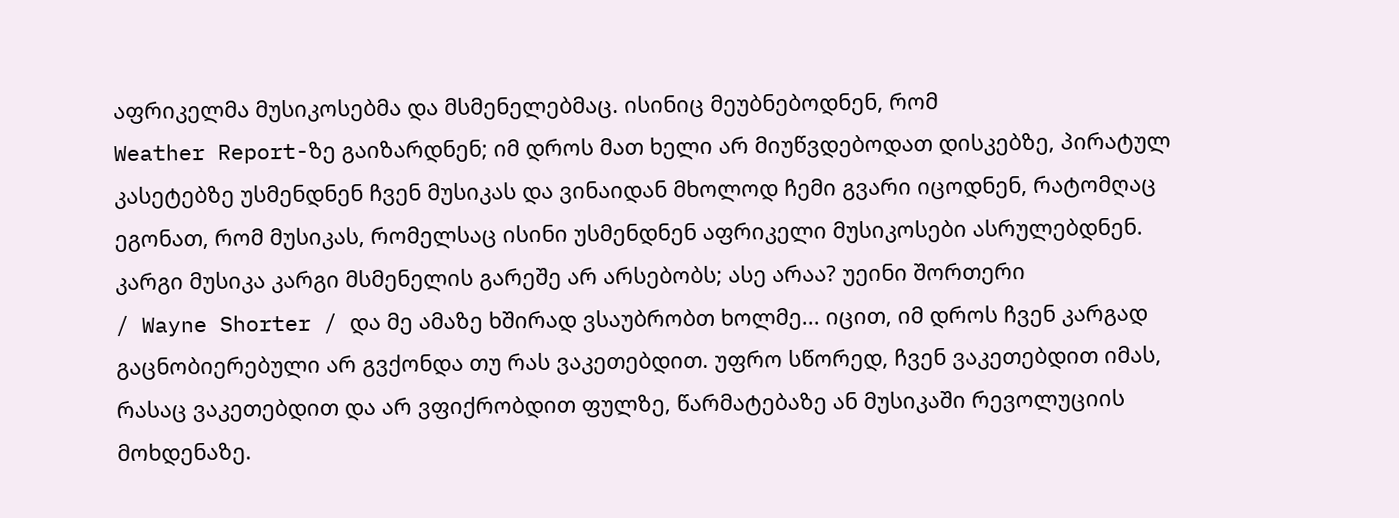აფრიკელმა მუსიკოსებმა და მსმენელებმაც. ისინიც მეუბნებოდნენ, რომ
Weather Report-ზე გაიზარდნენ; იმ დროს მათ ხელი არ მიუწვდებოდათ დისკებზე, პირატულ კასეტებზე უსმენდნენ ჩვენ მუსიკას და ვინაიდან მხოლოდ ჩემი გვარი იცოდნენ, რატომღაც ეგონათ, რომ მუსიკას, რომელსაც ისინი უსმენდნენ აფრიკელი მუსიკოსები ასრულებდნენ. კარგი მუსიკა კარგი მსმენელის გარეშე არ არსებობს; ასე არაა? უეინი შორთერი
/ Wayne Shorter / და მე ამაზე ხშირად ვსაუბრობთ ხოლმე... იცით, იმ დროს ჩვენ კარგად გაცნობიერებული არ გვქონდა თუ რას ვაკეთებდით. უფრო სწორედ, ჩვენ ვაკეთებდით იმას, რასაც ვაკეთებდით და არ ვფიქრობდით ფულზე, წარმატებაზე ან მუსიკაში რევოლუციის მოხდენაზე.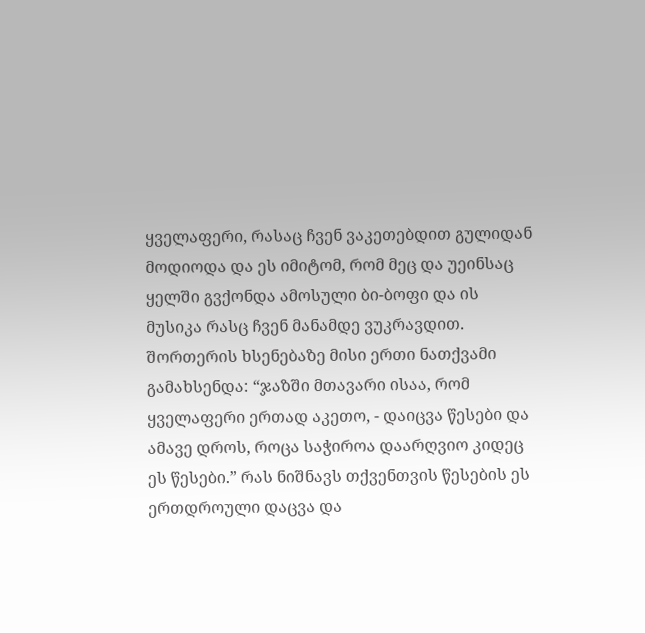ყველაფერი, რასაც ჩვენ ვაკეთებდით გულიდან მოდიოდა და ეს იმიტომ, რომ მეც და უეინსაც ყელში გვქონდა ამოსული ბი-ბოფი და ის მუსიკა რასც ჩვენ მანამდე ვუკრავდით.
შორთერის ხსენებაზე მისი ერთი ნათქვამი გამახსენდა: “ჯაზში მთავარი ისაა, რომ ყველაფერი ერთად აკეთო, - დაიცვა წესები და ამავე დროს, როცა საჭიროა დაარღვიო კიდეც ეს წესები.” რას ნიშნავს თქვენთვის წესების ეს ერთდროული დაცვა და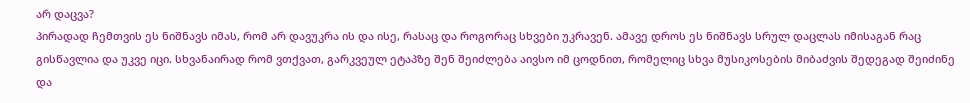არ დაცვა?
პირადად ჩემთვის ეს ნიშნავს იმას, რომ არ დავუკრა ის და ისე, რასაც და როგორაც სხვები უკრავენ. ამავე დროს ეს ნიშნავს სრულ დაცლას იმისაგან რაც გისწავლია და უკვე იცი. სხვანაირად რომ ვთქვათ, გარკვეულ ეტაპზე შენ შეიძლება აივსო იმ ცოდნით, რომელიც სხვა მუსიკოსების მიბაძვის შედეგად შეიძინე და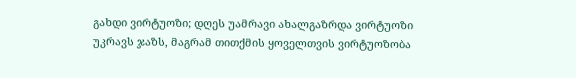გახდი ვირტუოზი; დღეს უამრავი ახალგაზრდა ვირტუოზი უკრავს ჯაზს, მაგრამ თითქმის ყოველთვის ვირტუოზობა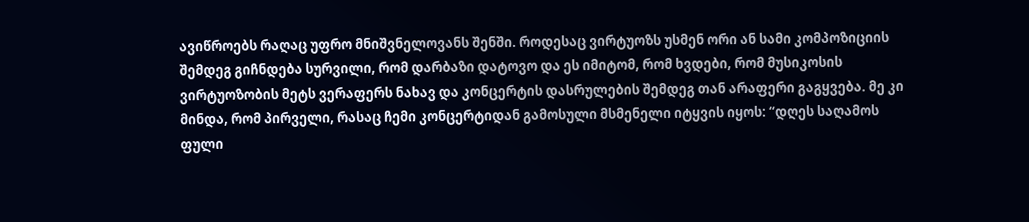ავიწროებს რაღაც უფრო მნიშვნელოვანს შენში. როდესაც ვირტუოზს უსმენ ორი ან სამი კომპოზიციის შემდეგ გიჩნდება სურვილი, რომ დარბაზი დატოვო და ეს იმიტომ, რომ ხვდები, რომ მუსიკოსის ვირტუოზობის მეტს ვერაფერს ნახავ და კონცერტის დასრულების შემდეგ თან არაფერი გაგყვება. მე კი მინდა, რომ პირველი, რასაც ჩემი კონცერტიდან გამოსული მსმენელი იტყვის იყოს: “დღეს საღამოს ფული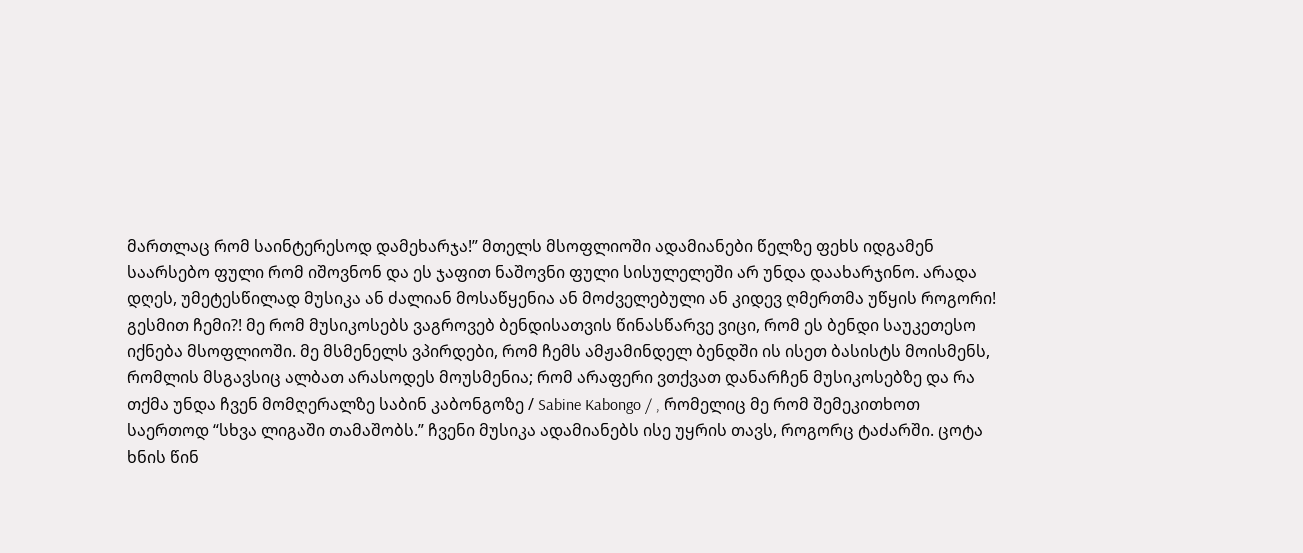მართლაც რომ საინტერესოდ დამეხარჯა!” მთელს მსოფლიოში ადამიანები წელზე ფეხს იდგამენ საარსებო ფული რომ იშოვნონ და ეს ჯაფით ნაშოვნი ფული სისულელეში არ უნდა დაახარჯინო. არადა დღეს, უმეტესწილად მუსიკა ან ძალიან მოსაწყენია ან მოძველებული ან კიდევ ღმერთმა უწყის როგორი! გესმით ჩემი?! მე რომ მუსიკოსებს ვაგროვებ ბენდისათვის წინასწარვე ვიცი, რომ ეს ბენდი საუკეთესო იქნება მსოფლიოში. მე მსმენელს ვპირდები, რომ ჩემს ამჟამინდელ ბენდში ის ისეთ ბასისტს მოისმენს, რომლის მსგავსიც ალბათ არასოდეს მოუსმენია; რომ არაფერი ვთქვათ დანარჩენ მუსიკოსებზე და რა თქმა უნდა ჩვენ მომღერალზე საბინ კაბონგოზე / Sabine Kabongo / , რომელიც მე რომ შემეკითხოთ საერთოდ “სხვა ლიგაში თამაშობს.” ჩვენი მუსიკა ადამიანებს ისე უყრის თავს, როგორც ტაძარში. ცოტა ხნის წინ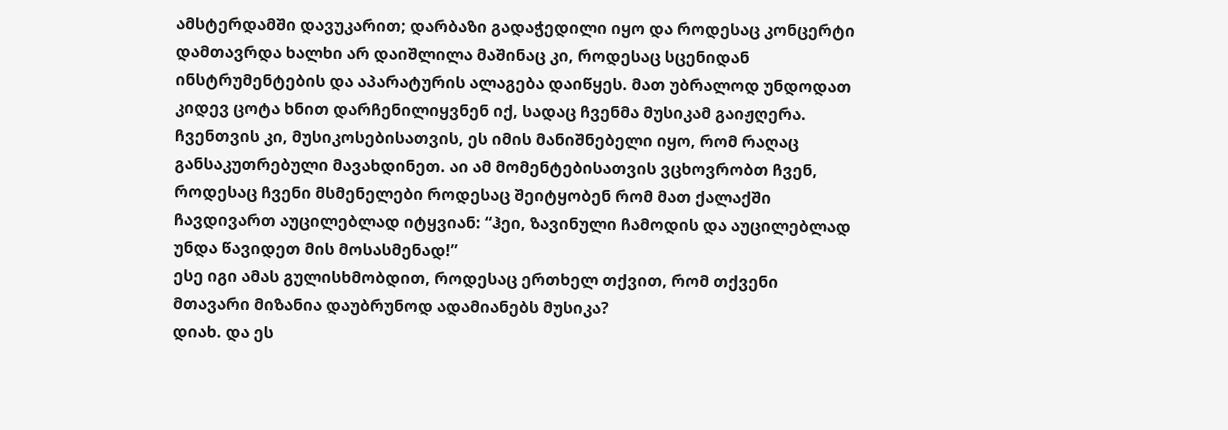ამსტერდამში დავუკარით; დარბაზი გადაჭედილი იყო და როდესაც კონცერტი დამთავრდა ხალხი არ დაიშლილა მაშინაც კი, როდესაც სცენიდან ინსტრუმენტების და აპარატურის ალაგება დაიწყეს. მათ უბრალოდ უნდოდათ კიდევ ცოტა ხნით დარჩენილიყვნენ იქ, სადაც ჩვენმა მუსიკამ გაიჟღერა. ჩვენთვის კი, მუსიკოსებისათვის, ეს იმის მანიშნებელი იყო, რომ რაღაც განსაკუთრებული მავახდინეთ. აი ამ მომენტებისათვის ვცხოვრობთ ჩვენ, როდესაც ჩვენი მსმენელები როდესაც შეიტყობენ რომ მათ ქალაქში ჩავდივართ აუცილებლად იტყვიან: “ჰეი, ზავინული ჩამოდის და აუცილებლად უნდა წავიდეთ მის მოსასმენად!”
ესე იგი ამას გულისხმობდით, როდესაც ერთხელ თქვით, რომ თქვენი მთავარი მიზანია დაუბრუნოდ ადამიანებს მუსიკა?
დიახ. და ეს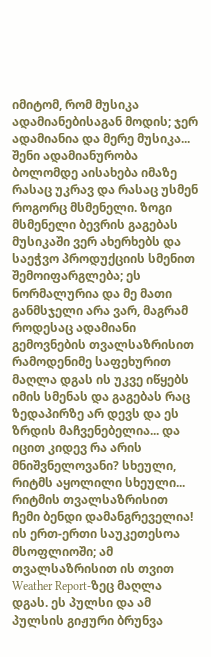იმიტომ, რომ მუსიკა ადამიანებისაგან მოდის; ჯერ ადამიანია და მერე მუსიკა... შენი ადამიანურობა ბოლომდე აისახება იმაზე რასაც უკრავ და რასაც უსმენ როგორც მსმენელი. ზოგი მსმენელი ბევრის გაგებას მუსიკაში ვერ ახერხებს და საეჭვო პროდუქციის სმენით შემოიფარგლება; ეს ნორმალურია და მე მათი განმსჯელი არა ვარ, მაგრამ როდესაც ადამიანი გემოვნების თვალსაზრისით რამოდენიმე საფეხურით მაღლა დგას ის უკვე იწყებს იმის სმენას და გაგებას რაც ზედაპირზე არ დევს და ეს ზრდის მაჩვენებელია... და იცით კიდევ რა არის მნიშვნელოვანი? სხეული, რიტმს აყოლილი სხეული... რიტმის თვალსაზრისით ჩემი ბენდი დამანგრეველია! ის ერთ-ერთი საუკეთესოა მსოფლიოში; ამ თვალსაზრისით ის თვით
Weather Report-ზეც მაღლა დგას. ეს პულსი და ამ პულსის გიჟური ბრუნვა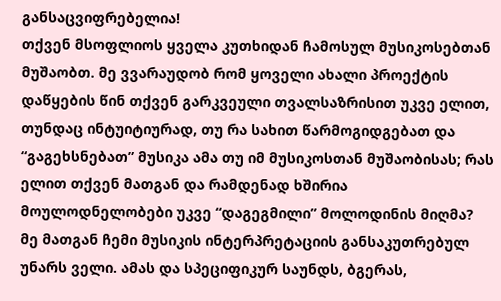განსაცვიფრებელია!
თქვენ მსოფლიოს ყველა კუთხიდან ჩამოსულ მუსიკოსებთან მუშაობთ. მე ვვარაუდობ რომ ყოველი ახალი პროექტის დაწყების წინ თქვენ გარკვეული თვალსაზრისით უკვე ელით, თუნდაც ინტუიტიურად, თუ რა სახით წარმოგიდგებათ და “გაგეხსნებათ” მუსიკა ამა თუ იმ მუსიკოსთან მუშაობისას; რას ელით თქვენ მათგან და რამდენად ხშირია მოულოდნელობები უკვე “დაგეგმილი” მოლოდინის მიღმა?
მე მათგან ჩემი მუსიკის ინტერპრეტაციის განსაკუთრებულ უნარს ველი. ამას და სპეციფიკურ საუნდს, ბგერას,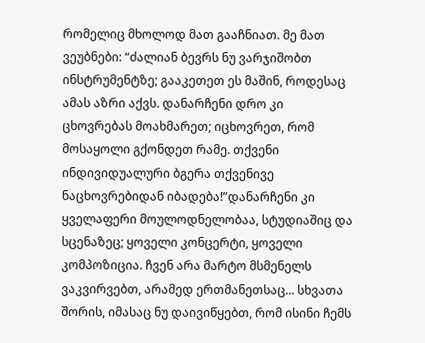რომელიც მხოლოდ მათ გააჩნიათ. მე მათ ვეუბნები: “ძალიან ბევრს ნუ ვარჯიშობთ ინსტრუმენტზე; გააკეთეთ ეს მაშინ, როდესაც ამას აზრი აქვს. დანარჩენი დრო კი ცხოვრებას მოახმარეთ; იცხოვრეთ, რომ მოსაყოლი გქონდეთ რამე. თქვენი ინდივიდუალური ბგერა თქვენივე ნაცხოვრებიდან იბადება!”დანარჩენი კი ყველაფერი მოულოდნელობაა, სტუდიაშიც და სცენაზეც; ყოველი კონცერტი, ყოველი კომპოზიცია. ჩვენ არა მარტო მსმენელს ვაკვირვებთ, არამედ ერთმანეთსაც... სხვათა შორის, იმასაც ნუ დაივიწყებთ, რომ ისინი ჩემს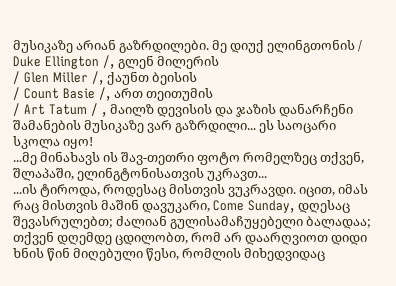მუსიკაზე არიან გაზრდილები. მე დიუქ ელინგთონის / Duke Ellington /, გლენ მილერის
/ Glen Miller /, ქაუნთ ბეისის
/ Count Basie /, ართ თეითუმის
/ Art Tatum / , მაილზ დევისის და ჯაზის დანარჩენი შამანების მუსიკაზე ვარ გაზრდილი... ეს საოცარი სკოლა იყო!
...მე მინახავს ის შავ-თეთრი ფოტო რომელზეც თქვენ, შლაპაში, ელინგტონისათვის უკრავთ...
...ის ტიროდა, როდესაც მისთვის ვუკრავდი. იცით, იმას რაც მისთვის მაშინ დავუკარი, Come Sunday, დღესაც შევასრულებთ; ძალიან გულისამაჩუყებელი ბალადაა;
თქვენ დღემდე ცდილობთ, რომ არ დაარღვიოთ დიდი ხნის წინ მიღებული წესი, რომლის მიხედვიდაც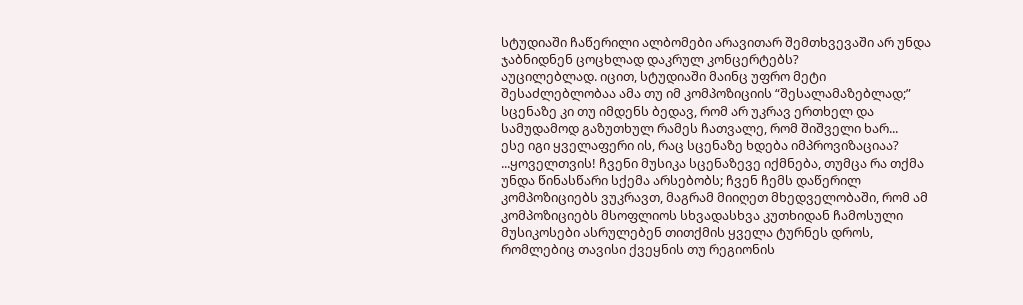სტუდიაში ჩაწერილი ალბომები არავითარ შემთხვევაში არ უნდა ჯაბნიდნენ ცოცხლად დაკრულ კონცერტებს?
აუცილებლად. იცით, სტუდიაში მაინც უფრო მეტი შესაძლებლობაა ამა თუ იმ კომპოზიციის “შესალამაზებლად;” სცენაზე კი თუ იმდენს ბედავ, რომ არ უკრავ ერთხელ და სამუდამოდ გაზუთხულ რამეს ჩათვალე, რომ შიშველი ხარ...
ესე იგი ყველაფერი ის, რაც სცენაზე ხდება იმპროვიზაციაა?
...ყოველთვის! ჩვენი მუსიკა სცენაზევე იქმნება, თუმცა რა თქმა უნდა წინასწარი სქემა არსებობს; ჩვენ ჩემს დაწერილ კომპოზიციებს ვუკრავთ, მაგრამ მიიღეთ მხედველობაში, რომ ამ კომპოზიციებს მსოფლიოს სხვადასხვა კუთხიდან ჩამოსული მუსიკოსები ასრულებენ თითქმის ყველა ტურნეს დროს, რომლებიც თავისი ქვეყნის თუ რეგიონის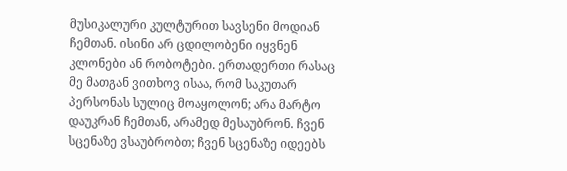მუსიკალური კულტურით სავსენი მოდიან ჩემთან. ისინი არ ცდილობენი იყვნენ კლონები ან რობოტები. ერთადერთი რასაც მე მათგან ვითხოვ ისაა, რომ საკუთარ პერსონას სულიც მოაყოლონ; არა მარტო დაუკრან ჩემთან, არამედ მესაუბრონ. ჩვენ სცენაზე ვსაუბრობთ; ჩვენ სცენაზე იდეებს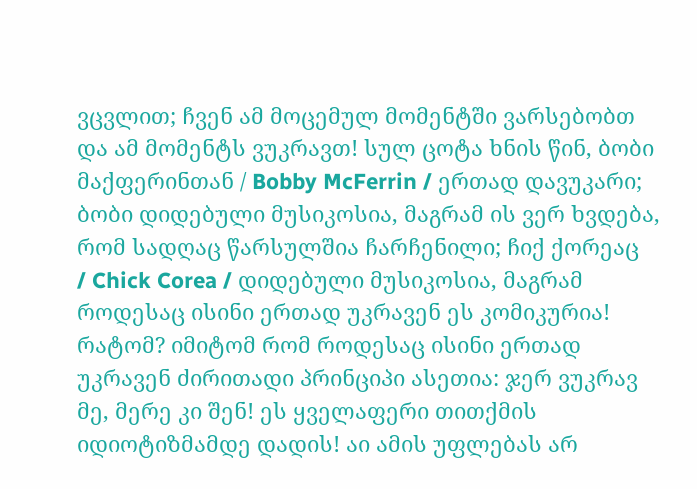ვცვლით; ჩვენ ამ მოცემულ მომენტში ვარსებობთ და ამ მომენტს ვუკრავთ! სულ ცოტა ხნის წინ, ბობი მაქფერინთან / Bobby McFerrin / ერთად დავუკარი; ბობი დიდებული მუსიკოსია, მაგრამ ის ვერ ხვდება, რომ სადღაც წარსულშია ჩარჩენილი; ჩიქ ქორეაც
/ Chick Corea / დიდებული მუსიკოსია, მაგრამ როდესაც ისინი ერთად უკრავენ ეს კომიკურია! რატომ? იმიტომ რომ როდესაც ისინი ერთად უკრავენ ძირითადი პრინციპი ასეთია: ჯერ ვუკრავ მე, მერე კი შენ! ეს ყველაფერი თითქმის იდიოტიზმამდე დადის! აი ამის უფლებას არ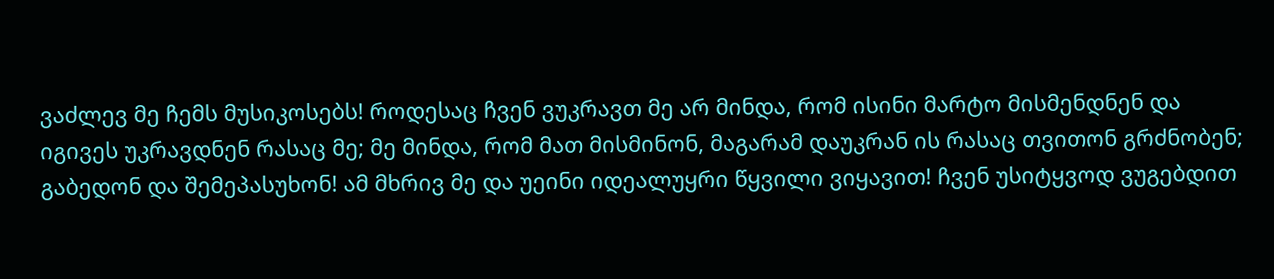ვაძლევ მე ჩემს მუსიკოსებს! როდესაც ჩვენ ვუკრავთ მე არ მინდა, რომ ისინი მარტო მისმენდნენ და იგივეს უკრავდნენ რასაც მე; მე მინდა, რომ მათ მისმინონ, მაგარამ დაუკრან ის რასაც თვითონ გრძნობენ; გაბედონ და შემეპასუხონ! ამ მხრივ მე და უეინი იდეალუყრი წყვილი ვიყავით! ჩვენ უსიტყვოდ ვუგებდით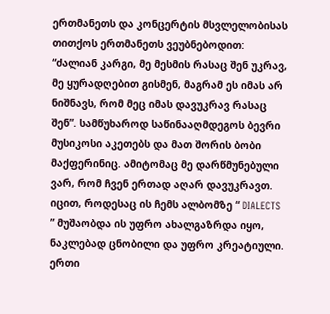ერთმანეთს და კონცერტის მსვლელობისას თითქოს ერთმანეთს ვეუბნებოდით: “ძალიან კარგი, მე მესმის რასაც შენ უკრავ, მე ყურადღებით გისმენ, მაგრამ ეს იმას არ ნიშნავს, რომ მეც იმას დავუკრავ რასაც შენ”. სამწუხაროდ საწინააღმდეგოს ბევრი მუსიკოსი აკეთებს და მათ შორის ბობი მაქფერინიც. ამიტომაც მე დარწმუნებული ვარ, რომ ჩვენ ერთად აღარ დავუკრავთ. იცით, როდესაც ის ჩემს ალბომზე “ DIALECTS ” მუშაობდა ის უფრო ახალგაზრდა იყო, ნაკლებად ცნობილი და უფრო კრეატიული. ერთი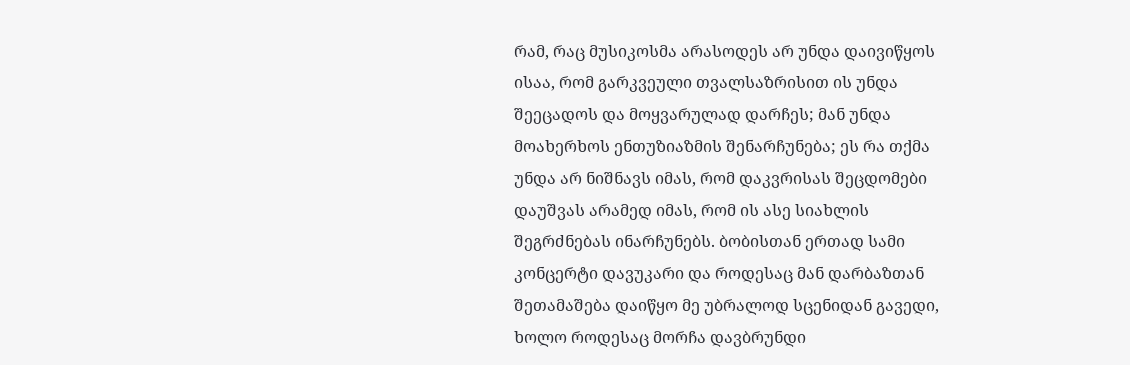რამ, რაც მუსიკოსმა არასოდეს არ უნდა დაივიწყოს ისაა, რომ გარკვეული თვალსაზრისით ის უნდა შეეცადოს და მოყვარულად დარჩეს; მან უნდა მოახერხოს ენთუზიაზმის შენარჩუნება; ეს რა თქმა უნდა არ ნიშნავს იმას, რომ დაკვრისას შეცდომები დაუშვას არამედ იმას, რომ ის ასე სიახლის შეგრძნებას ინარჩუნებს. ბობისთან ერთად სამი კონცერტი დავუკარი და როდესაც მან დარბაზთან შეთამაშება დაიწყო მე უბრალოდ სცენიდან გავედი, ხოლო როდესაც მორჩა დავბრუნდი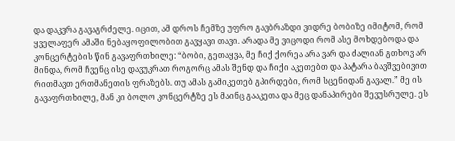და დაკვრა გავაგრძელე. იცით, ამ დროს ჩემზე უფრო გავბრაზდი ვიდრე ბობიზე იმიტომ, რომ ყველაფერ ამაში ნებაყოფილობით გავყავი თავი. არადა მე ვიცოდი რომ ასე მოხდებოდა და კონცერტების წინ გავაფრთხილე: “ბობი, გეთაყვა, მე ჩიქ ქორეა არა ვარ და ძალიან გთხოვ არ მინდა, რომ ჩვენც ისე დავუკრათ როგორც ამას შენდ და ჩიქი აკეთებთ და პატარა ბავშვებივით რითმავთ ერთმანეთის ფრაზებს. თუ ამას გამიკეთებ გპირდები, რომ სცენიდან გავალ.” მე ის გავაფრთხილე, მან კი ბოლო კონცერტზე ეს მაინც გააკეთა და მეც დანაპირები შევუსრულე. ეს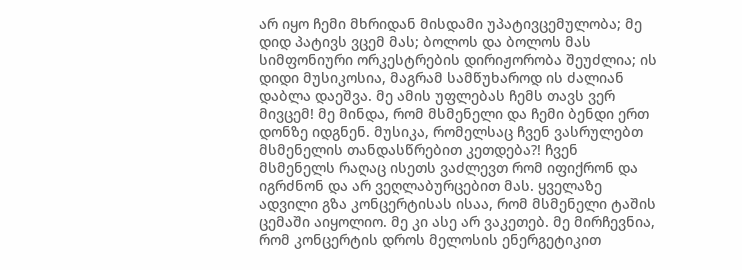არ იყო ჩემი მხრიდან მისდამი უპატივცემულობა; მე დიდ პატივს ვცემ მას; ბოლოს და ბოლოს მას სიმფონიური ორკესტრების დირიჟორობა შეუძლია; ის დიდი მუსიკოსია, მაგრამ სამწუხაროდ ის ძალიან დაბლა დაეშვა. მე ამის უფლებას ჩემს თავს ვერ მივცემ! მე მინდა, რომ მსმენელი და ჩემი ბენდი ერთ დონზე იდგნენ. მუსიკა, რომელსაც ჩვენ ვასრულებთ მსმენელის თანდასწრებით კეთდება?! ჩვენ მსმენელს რაღაც ისეთს ვაძლევთ რომ იფიქრონ და იგრძნონ და არ ვეღლაბურცებით მას. ყველაზე ადვილი გზა კონცერტისას ისაა, რომ მსმენელი ტაშის ცემაში აიყოლიო. მე კი ასე არ ვაკეთებ. მე მირჩევნია, რომ კონცერტის დროს მელოსის ენერგეტიკით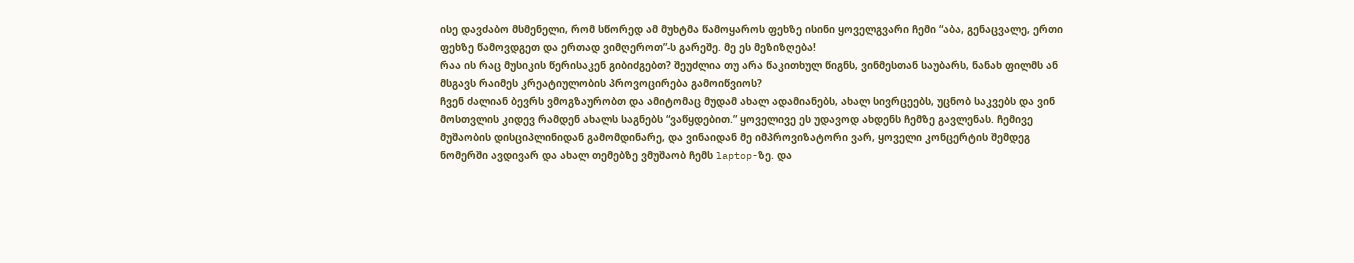ისე დავძაბო მსმენელი, რომ სწორედ ამ მუხტმა წამოყაროს ფეხზე ისინი ყოველგვარი ჩემი “აბა, გენაცვალე, ერთი ფეხზე წამოვდგეთ და ერთად ვიმღეროთ”-ს გარეშე. მე ეს მეზიზღება!
რაა ის რაც მუსიკის წერისაკენ გიბიძგებთ? შეუძლია თუ არა წაკითხულ წიგნს, ვინმესთან საუბარს, ნანახ ფილმს ან მსგავს რაიმეს კრეატიულობის პროვოცირება გამოიწვიოს?
ჩვენ ძალიან ბევრს ვმოგზაურობთ და ამიტომაც მუდამ ახალ ადამიანებს, ახალ სივრცეებს, უცნობ საკვებს და ვინ მოსთვლის კიდევ რამდენ ახალს საგნებს “ვაწყდებით.” ყოველივე ეს უდავოდ ახდენს ჩემზე გავლენას. ჩემივე მუშაობის დისციპლინიდან გამომდინარე, და ვინაიდან მე იმპროვიზატორი ვარ, ყოველი კონცერტის შემდეგ ნომერში ავდივარ და ახალ თემებზე ვმუშაობ ჩემს laptop-ზე. და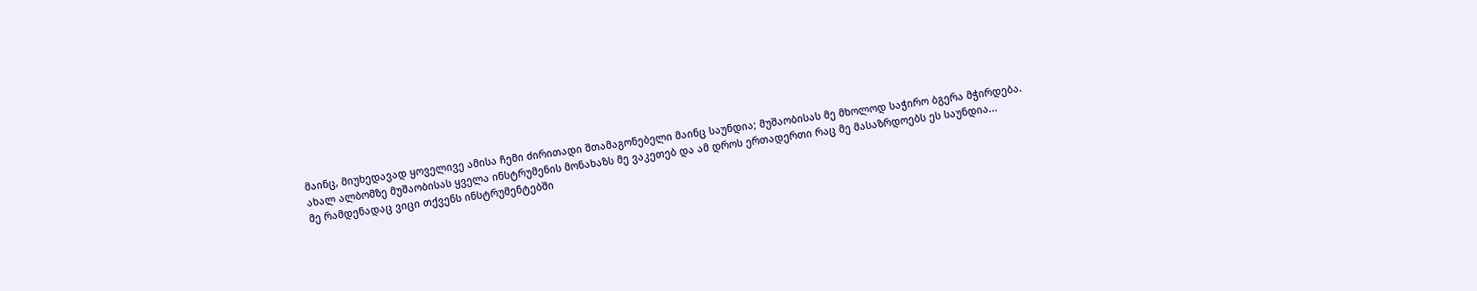მაინც, მიუხედავად ყოველივე ამისა ჩემი ძირითადი შთამაგონებელი მაინც საუნდია; მუშაობისას მე მხოლოდ საჭირო ბგერა მჭირდება. ახალ ალბომზე მუშაობისას ყველა ინსტრუმენის მონახაზს მე ვაკეთებ და ამ დროს ერთადერთი რაც მე მასაზრდოებს ეს საუნდია...
მე რამდენადაც ვიცი თქვენს ინსტრუმენტებში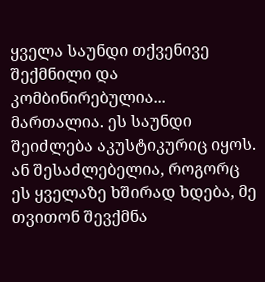ყველა საუნდი თქვენივე შექმნილი და კომბინირებულია...
მართალია. ეს საუნდი შეიძლება აკუსტიკურიც იყოს. ან შესაძლებელია, როგორც ეს ყველაზე ხშირად ხდება, მე თვითონ შევქმნა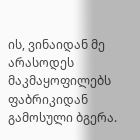ის, ვინაიდან მე არასოდეს მაკმაყოფილებს ფაბრიკიდან გამოსული ბგერა.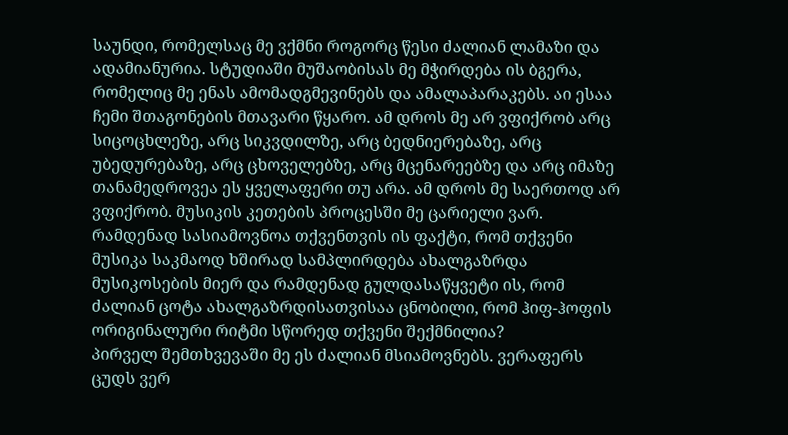საუნდი, რომელსაც მე ვქმნი როგორც წესი ძალიან ლამაზი და ადამიანურია. სტუდიაში მუშაობისას მე მჭირდება ის ბგერა, რომელიც მე ენას ამომადგმევინებს და ამალაპარაკებს. აი ესაა ჩემი შთაგონების მთავარი წყარო. ამ დროს მე არ ვფიქრობ არც სიცოცხლეზე, არც სიკვდილზე, არც ბედნიერებაზე, არც უბედურებაზე, არც ცხოველებზე, არც მცენარეებზე და არც იმაზე თანამედროვეა ეს ყველაფერი თუ არა. ამ დროს მე საერთოდ არ ვფიქრობ. მუსიკის კეთების პროცესში მე ცარიელი ვარ.
რამდენად სასიამოვნოა თქვენთვის ის ფაქტი, რომ თქვენი მუსიკა საკმაოდ ხშირად სამპლირდება ახალგაზრდა მუსიკოსების მიერ და რამდენად გულდასაწყვეტი ის, რომ ძალიან ცოტა ახალგაზრდისათვისაა ცნობილი, რომ ჰიფ-ჰოფის ორიგინალური რიტმი სწორედ თქვენი შექმნილია?
პირველ შემთხვევაში მე ეს ძალიან მსიამოვნებს. ვერაფერს ცუდს ვერ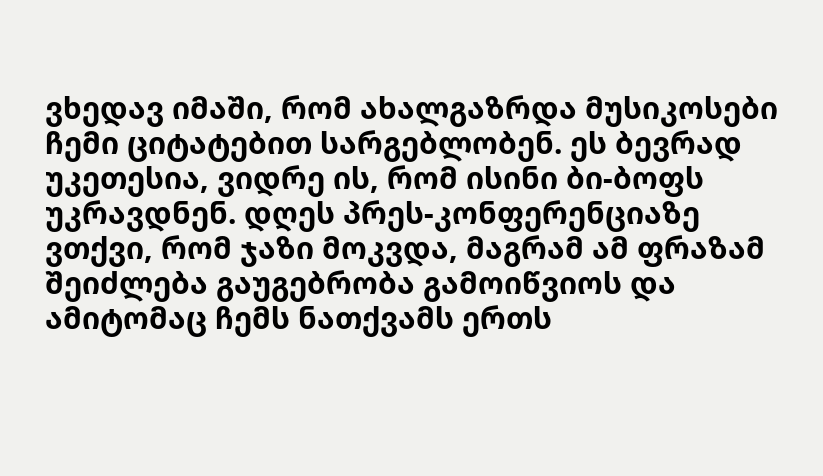ვხედავ იმაში, რომ ახალგაზრდა მუსიკოსები ჩემი ციტატებით სარგებლობენ. ეს ბევრად უკეთესია, ვიდრე ის, რომ ისინი ბი-ბოფს უკრავდნენ. დღეს პრეს-კონფერენციაზე ვთქვი, რომ ჯაზი მოკვდა, მაგრამ ამ ფრაზამ შეიძლება გაუგებრობა გამოიწვიოს და ამიტომაც ჩემს ნათქვამს ერთს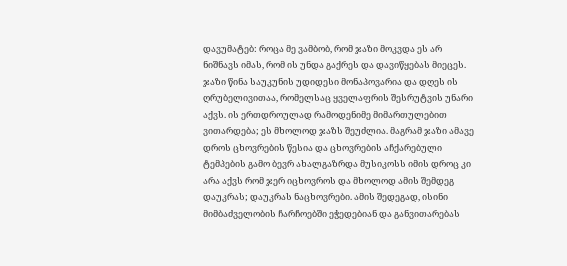დავუმატებ: როცა მე ვამბობ, რომ ჯაზი მოკვდა ეს არ ნიშნავს იმას, რომ ის უნდა გაქრეს და დავიწყებას მიეცეს. ჯაზი წინა საუკუნის უდიდესი მონაპოვარია და დღეს ის ღრუბელივითაა, რომელსაც ყველაფრის შესრუტვის უნარი აქვს. ის ერთდროულად რამოდენიმე მიმართულებით ვითარდება; ეს მხოლოდ ჯაზს შეუძლია. მაგრამ ჯაზი ამავე დროს ცხოვრების წესია და ცხოვრების აჩქარებული ტემპების გამო ბევრ ახალგაზრდა მუსიკოსს იმის დროც კი არა აქვს რომ ჯერ იცხოვროს და მხოლოდ ამის შემდეგ დაუკრას; დაუკრას ნაცხოვრები. ამის შედეგად, ისინი მიმბაძველობის ჩარჩოებში ეჭედებიან და განვითარებას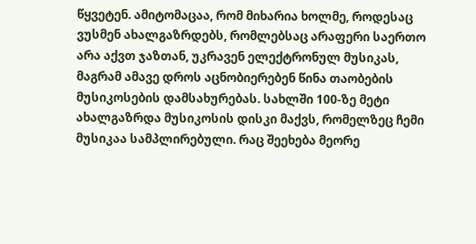წყვეტენ. ამიტომაცაა, რომ მიხარია ხოლმე, როდესაც ვუსმენ ახალგაზრდებს, რომლებსაც არაფერი საერთო არა აქვთ ჯაზთან, უკრავენ ელექტრონულ მუსიკას, მაგრამ ამავე დროს აცნობიერებენ წინა თაობების მუსიკოსების დამსახურებას. სახლში 100-ზე მეტი ახალგაზრდა მუსიკოსის დისკი მაქვს, რომელზეც ჩემი მუსიკაა სამპლირებული. რაც შეეხება მეორე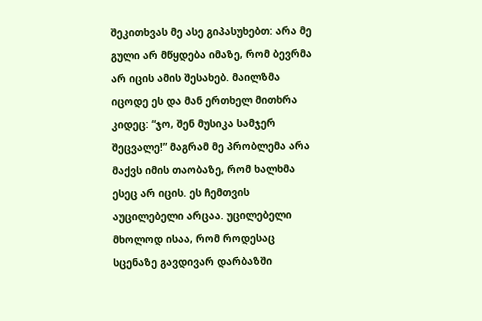შეკითხვას მე ასე გიპასუხებთ: არა მე გული არ მწყდება იმაზე, რომ ბევრმა არ იცის ამის შესახებ. მაილზმა იცოდე ეს და მან ერთხელ მითხრა კიდეც: “ჯო, შენ მუსიკა სამჯერ შეცვალე!” მაგრამ მე პრობლემა არა მაქვს იმის თაობაზე, რომ ხალხმა ესეც არ იცის. ეს ჩემთვის აუცილებელი არცაა. უცილებელი მხოლოდ ისაა, რომ როდესაც სცენაზე გავდივარ დარბაზში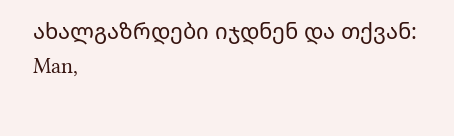ახალგაზრდები იჯდნენ და თქვან:
Man,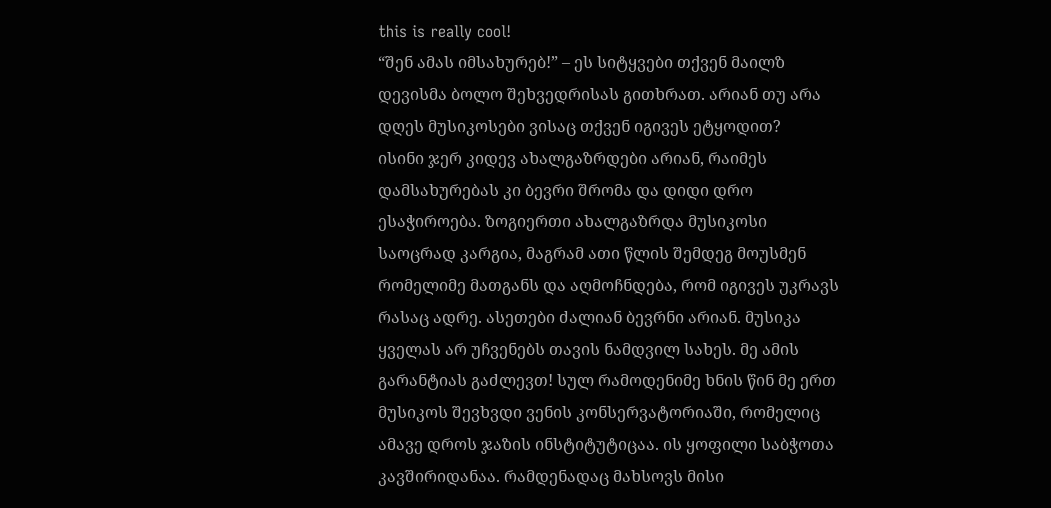this is really cool!
“შენ ამას იმსახურებ!” – ეს სიტყვები თქვენ მაილზ დევისმა ბოლო შეხვედრისას გითხრათ. არიან თუ არა დღეს მუსიკოსები ვისაც თქვენ იგივეს ეტყოდით?
ისინი ჯერ კიდევ ახალგაზრდები არიან, რაიმეს დამსახურებას კი ბევრი შრომა და დიდი დრო ესაჭიროება. ზოგიერთი ახალგაზრდა მუსიკოსი საოცრად კარგია, მაგრამ ათი წლის შემდეგ მოუსმენ რომელიმე მათგანს და აღმოჩნდება, რომ იგივეს უკრავს რასაც ადრე. ასეთები ძალიან ბევრნი არიან. მუსიკა ყველას არ უჩვენებს თავის ნამდვილ სახეს. მე ამის გარანტიას გაძლევთ! სულ რამოდენიმე ხნის წინ მე ერთ მუსიკოს შევხვდი ვენის კონსერვატორიაში, რომელიც ამავე დროს ჯაზის ინსტიტუტიცაა. ის ყოფილი საბჭოთა კავშირიდანაა. რამდენადაც მახსოვს მისი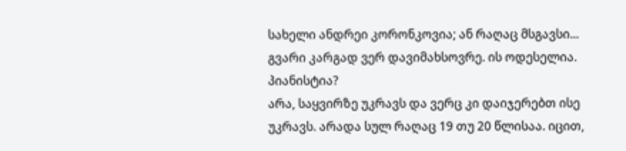სახელი ანდრეი კორონკოვია; ან რაღაც მსგავსი... გვარი კარგად ვერ დავიმახსოვრე. ის ოდესელია.
პიანისტია?
არა, საყვირზე უკრავს და ვერც კი დაიჯერებთ ისე უკრავს. არადა სულ რაღაც 19 თუ 20 წლისაა. იცით,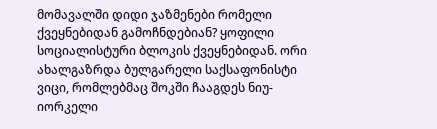მომავალში დიდი ჯაზმენები რომელი ქვეყნებიდან გამოჩნდებიან? ყოფილი სოციალისტური ბლოკის ქვეყნებიდან. ორი ახალგაზრდა ბულგარელი საქსაფონისტი ვიცი, რომლებმაც შოკში ჩააგდეს ნიუ-იორკელი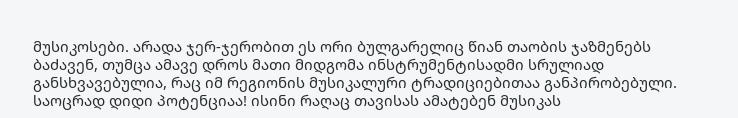მუსიკოსები. არადა ჯერ-ჯერობით ეს ორი ბულგარელიც წიან თაობის ჯაზმენებს ბაძავენ, თუმცა ამავე დროს მათი მიდგომა ინსტრუმენტისადმი სრულიად განსხვავებულია, რაც იმ რეგიონის მუსიკალური ტრადიციებითაა განპირობებული. საოცრად დიდი პოტენციაა! ისინი რაღაც თავისას ამატებენ მუსიკას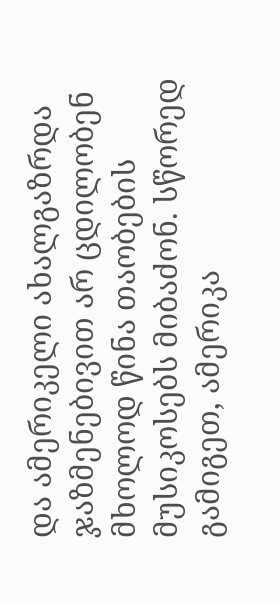და ამერიკელი ახალგაზრდა ჯაზმენებივით არ ცდილობენ მხოლოდ წინა თაობების მუსიკოსებს მიბაძონ. სწორედ გამიგეთ, ამერიკა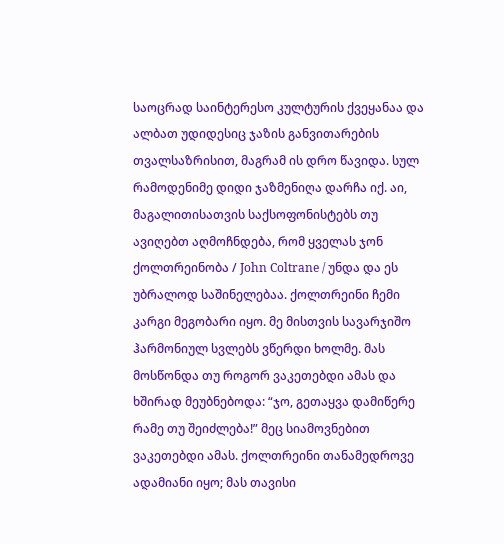საოცრად საინტერესო კულტურის ქვეყანაა და ალბათ უდიდესიც ჯაზის განვითარების თვალსაზრისით, მაგრამ ის დრო წავიდა. სულ რამოდენიმე დიდი ჯაზმენიღა დარჩა იქ. აი, მაგალითისათვის საქსოფონისტებს თუ ავიღებთ აღმოჩნდება, რომ ყველას ჯონ ქოლთრეინობა / John Coltrane / უნდა და ეს უბრალოდ საშინელებაა. ქოლთრეინი ჩემი კარგი მეგობარი იყო. მე მისთვის სავარჯიშო ჰარმონიულ სვლებს ვწერდი ხოლმე. მას მოსწონდა თუ როგორ ვაკეთებდი ამას და ხშირად მეუბნებოდა: “ჯო, გეთაყვა დამიწერე რამე თუ შეიძლება!” მეც სიამოვნებით ვაკეთებდი ამას. ქოლთრეინი თანამედროვე ადამიანი იყო; მას თავისი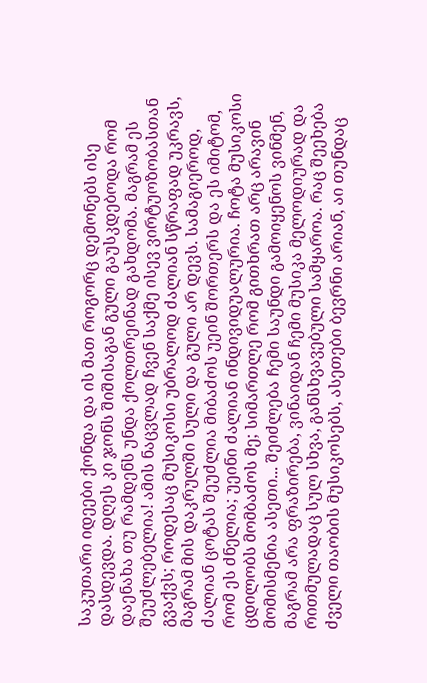საკუთარი იდეები ქონდა და ის მათ როგორც დემონებს ისე დასდევდა. დღეს კი ჯონს შიშისაგან გული გაუსკდებოდა რომ დაენახა თუ რამდენს უნდა ქოლთრეინად გახდომა. მაგრამ ეს შეუძლებელია! ამის ნაცვლად ჩვენ საქმე ისევ ვირტუოზობასთან გვაქვს; როდესაც მუსიკოსი უბრალოდ ძალიან სწრაფად უკრავს, მაგრამ მის დაკრულში სული და გული არ დევს. სამაგიეროდ, ძალიან ცოტას შეუძლია მიბაძოს უეინ შორთერს და ეს იმიტომ, რომ ეს ძნელია; უეინი ძალიან ინდივიდუალურია. ჩოტა მუსიკოსი ცდილობს მომბაძოს მე; სიმართლე რომ გითხრათ არც არავინ მომისმენია ასეთი... შეიძლება ჩემი საუნდი გამოიყენოს ვინმენ, მაგრამ არა ფრაზირება, ვინაიდან ჩემი მუსიკა მელოდიურად და რითმულადაც სულ სხვა, განსხვავებული სამყაროა. რაც შეეხება ძველი თაობის მუსიკოსებს, ასეთები ბევრნი არიან, აი თუნდაც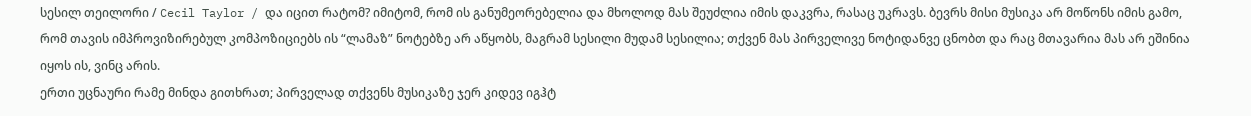სესილ თეილორი / Cecil Taylor / და იცით რატომ? იმიტომ, რომ ის განუმეორებელია და მხოლოდ მას შეუძლია იმის დაკვრა, რასაც უკრავს. ბევრს მისი მუსიკა არ მოწონს იმის გამო, რომ თავის იმპროვიზირებულ კომპოზიციებს ის “ლამაზ” ნოტებზე არ აწყობს, მაგრამ სესილი მუდამ სესილია; თქვენ მას პირველივე ნოტიდანვე ცნობთ და რაც მთავარია მას არ ეშინია იყოს ის, ვინც არის.
ერთი უცნაური რამე მინდა გითხრათ; პირველად თქვენს მუსიკაზე ჯერ კიდევ იგჰტ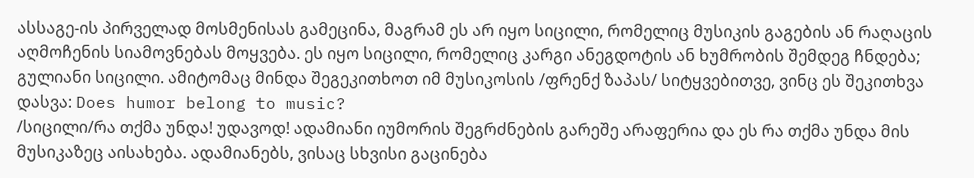ასსაგე-ის პირველად მოსმენისას გამეცინა, მაგრამ ეს არ იყო სიცილი, რომელიც მუსიკის გაგების ან რაღაცის აღმოჩენის სიამოვნებას მოყვება. ეს იყო სიცილი, რომელიც კარგი ანეგდოტის ან ხუმრობის შემდეგ ჩნდება; გულიანი სიცილი. ამიტომაც მინდა შეგეკითხოთ იმ მუსიკოსის /ფრენქ ზაპას/ სიტყვებითვე, ვინც ეს შეკითხვა დასვა: Does humor belong to music?
/სიცილი/რა თქმა უნდა! უდავოდ! ადამიანი იუმორის შეგრძნების გარეშე არაფერია და ეს რა თქმა უნდა მის მუსიკაზეც აისახება. ადამიანებს, ვისაც სხვისი გაცინება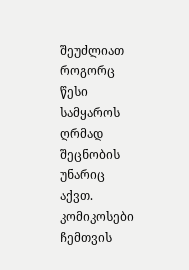შეუძლიათ როგორც წესი სამყაროს ღრმად შეცნობის უნარიც აქვთ. კომიკოსები ჩემთვის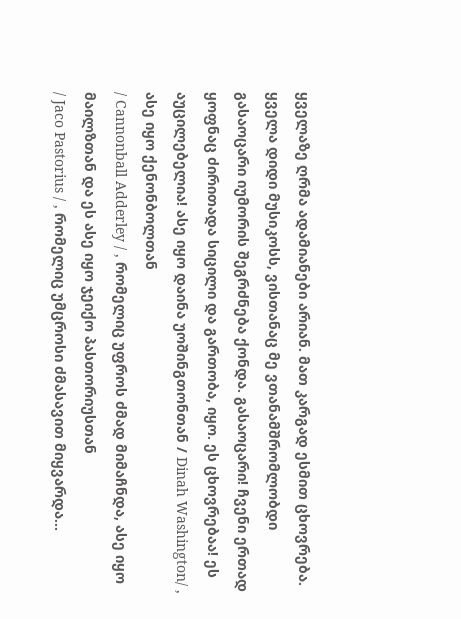ყველაზე ღრმა ადამიანები არიან. მათ კარგად ესმით ცხოვრება. ყველა დიდი მუსიკოსს, ვისთანაც მე ვთანამშრომლობდი გასაოცარი იუმორის შეგრძნება ქონდა. გასაოცარი! ჩვენი ერთად ყოფნაც ძირითადა სიცილი და გართობა, იყო. ეს ცხოვრებაა! ეს აუცილებელია! ასე იყო დაინა უოშინგთონთან / Dinah Washington/ , ასე იყო ქენონბოლთან
/ Cannonball Adderley / , რომელიც უფროს ძმად მიმაჩნდა, ასე იყო მაილზთან და ეს ასე იყო ჯეიქო პასთორიუსთან
/ Jaco Pastorius / , რომელიც უმცროსი ძმასავით მიყვარდა...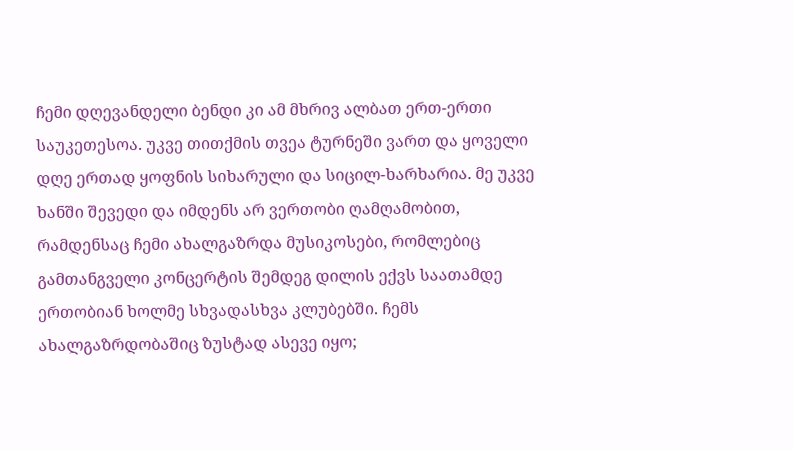ჩემი დღევანდელი ბენდი კი ამ მხრივ ალბათ ერთ-ერთი საუკეთესოა. უკვე თითქმის თვეა ტურნეში ვართ და ყოველი დღე ერთად ყოფნის სიხარული და სიცილ-ხარხარია. მე უკვე ხანში შევედი და იმდენს არ ვერთობი ღამღამობით, რამდენსაც ჩემი ახალგაზრდა მუსიკოსები, რომლებიც გამთანგველი კონცერტის შემდეგ დილის ექვს საათამდე ერთობიან ხოლმე სხვადასხვა კლუბებში. ჩემს ახალგაზრდობაშიც ზუსტად ასევე იყო;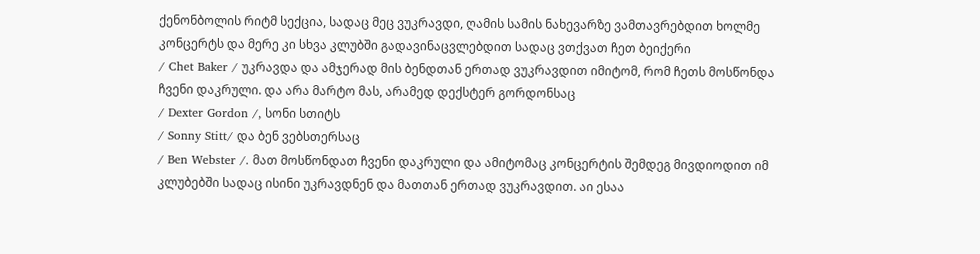ქენონბოლის რიტმ სექცია, სადაც მეც ვუკრავდი, ღამის სამის ნახევარზე ვამთავრებდით ხოლმე კონცერტს და მერე კი სხვა კლუბში გადავინაცვლებდით სადაც ვთქვათ ჩეთ ბეიქერი
/ Chet Baker / უკრავდა და ამჯერად მის ბენდთან ერთად ვუკრავდით იმიტომ, რომ ჩეთს მოსწონდა ჩვენი დაკრული. და არა მარტო მას, არამედ დექსტერ გორდონსაც
/ Dexter Gordon /, სონი სთიტს
/ Sonny Stitt/ და ბენ ვებსთერსაც
/ Ben Webster /. მათ მოსწონდათ ჩვენი დაკრული და ამიტომაც კონცერტის შემდეგ მივდიოდით იმ კლუბებში სადაც ისინი უკრავდნენ და მათთან ერთად ვუკრავდით. აი ესაა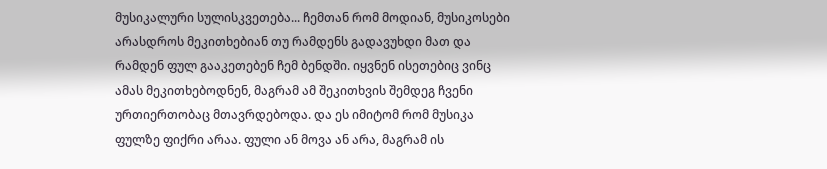მუსიკალური სულისკვეთება... ჩემთან რომ მოდიან, მუსიკოსები არასდროს მეკითხებიან თუ რამდენს გადავუხდი მათ და რამდენ ფულ გააკეთებენ ჩემ ბენდში. იყვნენ ისეთებიც ვინც ამას მეკითხებოდნენ, მაგრამ ამ შეკითხვის შემდეგ ჩვენი ურთიერთობაც მთავრდებოდა. და ეს იმიტომ რომ მუსიკა ფულზე ფიქრი არაა. ფული ან მოვა ან არა, მაგრამ ის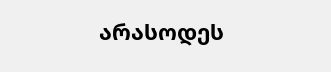არასოდეს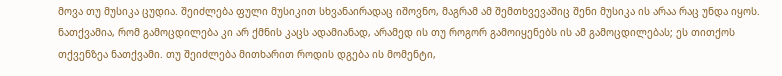მოვა თუ მუსიკა ცუდია. შეიძლება ფული მუსიკით სხვანაირადაც იშოვნო, მაგრამ ამ შემთხვევაშიც შენი მუსიკა ის არაა რაც უნდა იყოს.
ნათქვამია, რომ გამოცდილება კი არ ქმნის კაცს ადამიანად, არამედ ის თუ როგორ გამოიყენებს ის ამ გამოცდილებას; ეს თითქოს თქვენზეა ნათქვამი. თუ შეიძლება მითხარით როდის დგება ის მომენტი,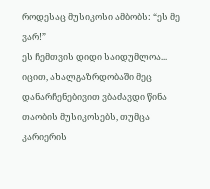როდესაც მუსიკოსი ამბობს: “ეს მე ვარ!”
ეს ჩემთვის დიდი საიდუმლოა... იცით, ახალგაზრდობაში მეც დანარჩენებივით ვბაძავდი წინა თაობის მუსიკოსებს, თუმცა კარიერის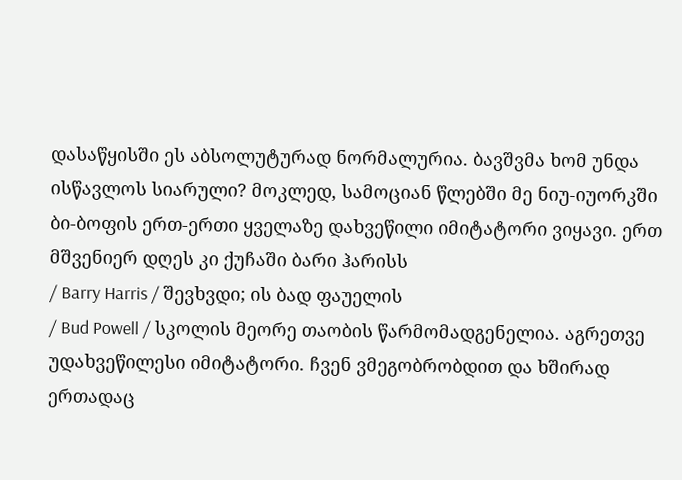დასაწყისში ეს აბსოლუტურად ნორმალურია. ბავშვმა ხომ უნდა ისწავლოს სიარული? მოკლედ, სამოციან წლებში მე ნიუ-იუორკში ბი-ბოფის ერთ-ერთი ყველაზე დახვეწილი იმიტატორი ვიყავი. ერთ მშვენიერ დღეს კი ქუჩაში ბარი ჰარისს
/ Barry Harris / შევხვდი; ის ბად ფაუელის
/ Bud Powell / სკოლის მეორე თაობის წარმომადგენელია. აგრეთვე უდახვეწილესი იმიტატორი. ჩვენ ვმეგობრობდით და ხშირად ერთადაც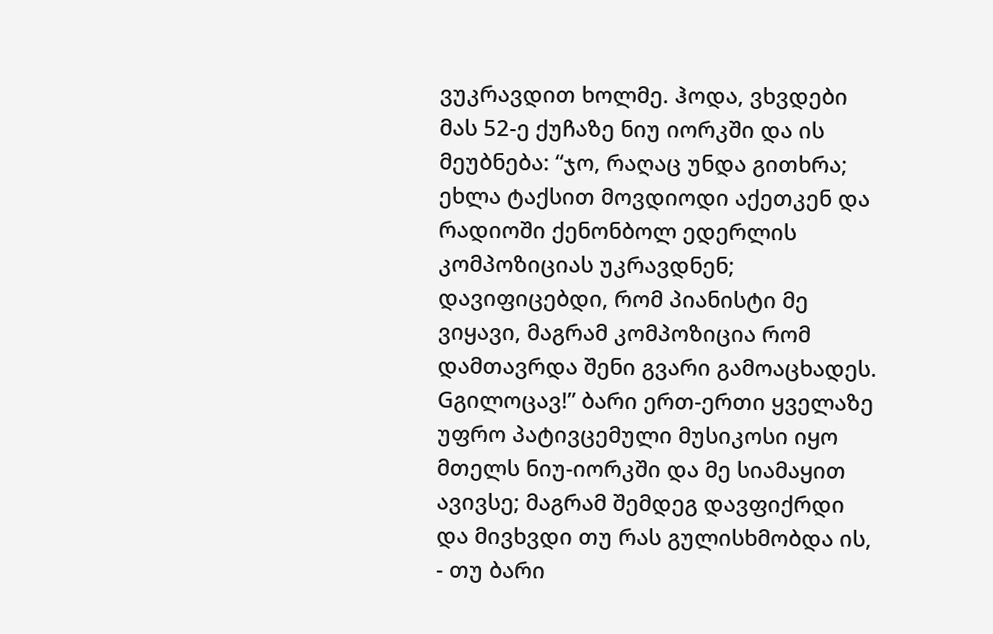ვუკრავდით ხოლმე. ჰოდა, ვხვდები მას 52-ე ქუჩაზე ნიუ იორკში და ის მეუბნება: “ჯო, რაღაც უნდა გითხრა; ეხლა ტაქსით მოვდიოდი აქეთკენ და რადიოში ქენონბოლ ედერლის კომპოზიციას უკრავდნენ; დავიფიცებდი, რომ პიანისტი მე ვიყავი, მაგრამ კომპოზიცია რომ დამთავრდა შენი გვარი გამოაცხადეს. Gგილოცავ!” ბარი ერთ-ერთი ყველაზე უფრო პატივცემული მუსიკოსი იყო მთელს ნიუ-იორკში და მე სიამაყით ავივსე; მაგრამ შემდეგ დავფიქრდი და მივხვდი თუ რას გულისხმობდა ის, - თუ ბარი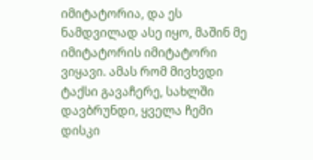იმიტატორია, და ეს ნამდვილად ასე იყო, მაშინ მე იმიტატორის იმიტატორი ვიყავი. ამას რომ მივხვდი ტაქსი გავაჩერე, სახლში დავბრუნდი, ყველა ჩემი დისკი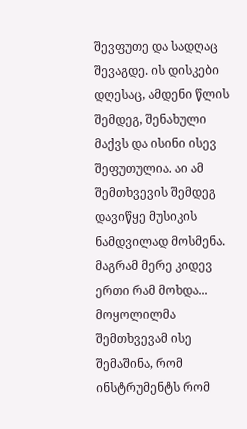შევფუთე და სადღაც შევაგდე. ის დისკები დღესაც, ამდენი წლის შემდეგ, შენახული მაქვს და ისინი ისევ შეფუთულია. აი ამ შემთხვევის შემდეგ დავიწყე მუსიკის ნამდვილად მოსმენა. მაგრამ მერე კიდევ ერთი რამ მოხდა... მოყოლილმა შემთხვევამ ისე შემაშინა, რომ ინსტრუმენტს რომ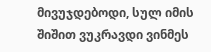მივუჯდებოდი, სულ იმის შიშით ვუკრავდი ვინმეს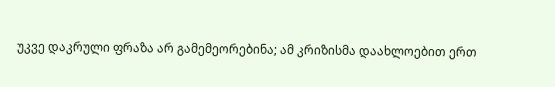უკვე დაკრული ფრაზა არ გამემეორებინა; ამ კრიზისმა დაახლოებით ერთ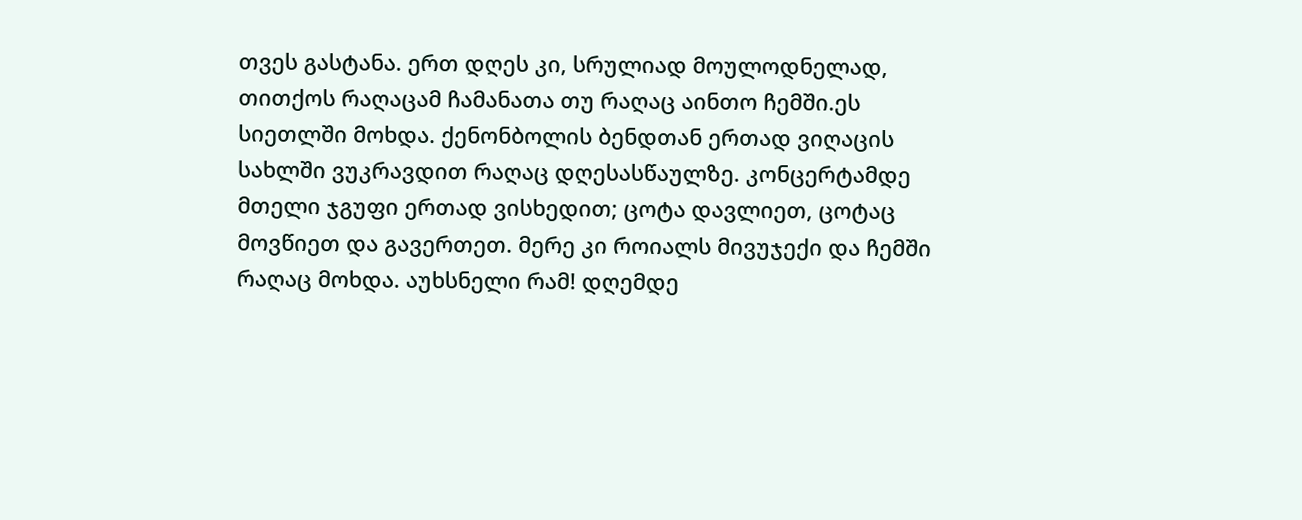თვეს გასტანა. ერთ დღეს კი, სრულიად მოულოდნელად, თითქოს რაღაცამ ჩამანათა თუ რაღაც აინთო ჩემში.ეს სიეთლში მოხდა. ქენონბოლის ბენდთან ერთად ვიღაცის სახლში ვუკრავდით რაღაც დღესასწაულზე. კონცერტამდე მთელი ჯგუფი ერთად ვისხედით; ცოტა დავლიეთ, ცოტაც მოვწიეთ და გავერთეთ. მერე კი როიალს მივუჯექი და ჩემში რაღაც მოხდა. აუხსნელი რამ! დღემდე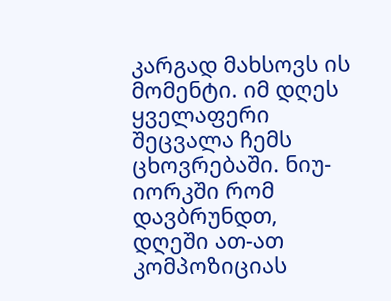კარგად მახსოვს ის მომენტი. იმ დღეს ყველაფერი შეცვალა ჩემს ცხოვრებაში. ნიუ-იორკში რომ დავბრუნდთ, დღეში ათ-ათ კომპოზიციას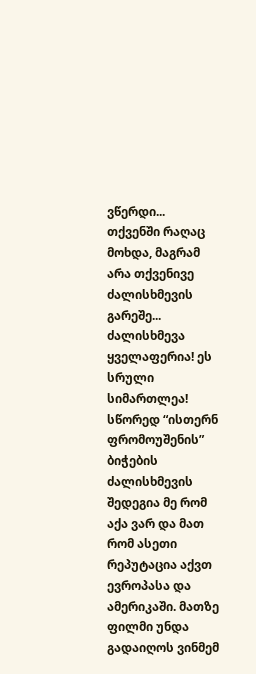ვწერდი...
თქვენში რაღაც მოხდა, მაგრამ არა თქვენივე ძალისხმევის გარეშე...
ძალისხმევა ყველაფერია! ეს სრული სიმართლეა! სწორედ “ისთერნ ფრომოუშენის” ბიჭების ძალისხმევის შედეგია მე რომ აქა ვარ და მათ რომ ასეთი რეპუტაცია აქვთ ევროპასა და ამერიკაში. მათზე ფილმი უნდა გადაიღოს ვინმემ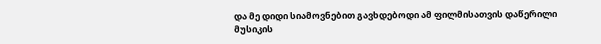და მე დიდი სიამოვნებით გავხდებოდი ამ ფილმისათვის დაწერილი მუსიკის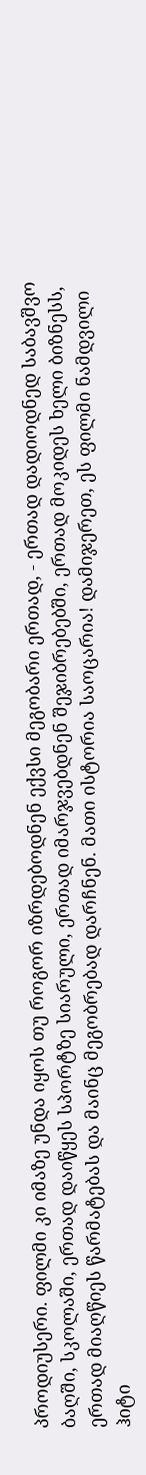პროდიუსერი. ფილმი კი იმაზე უნდა იყოს თუ როგორ იზრდებოდნენ ექვსი მეგობარი ერთად, - ერთად დადიოდნედ საბავშვო ბაღში, სკოლაში, ერთად დაიწყეს სპორტზე სიარული, ერთად იმარჯვებდნენ შეჯიბრებებში, ერთად მოკიდეს ხელი ბიზნესს, ერთად მიაღწიეს წარმატებას და მაინც მეგობრებად დარჩნენ. მათი ისტორია საოცარია! დამიჯერეთ, ეს ფილმი ნამდვილი ჰიტი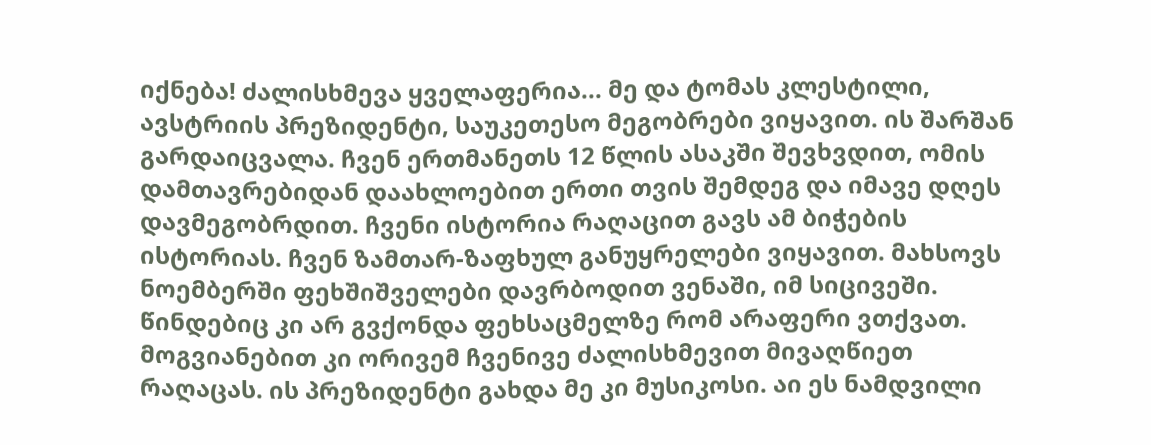იქნება! ძალისხმევა ყველაფერია... მე და ტომას კლესტილი, ავსტრიის პრეზიდენტი, საუკეთესო მეგობრები ვიყავით. ის შარშან გარდაიცვალა. ჩვენ ერთმანეთს 12 წლის ასაკში შევხვდით, ომის დამთავრებიდან დაახლოებით ერთი თვის შემდეგ და იმავე დღეს დავმეგობრდით. ჩვენი ისტორია რაღაცით გავს ამ ბიჭების ისტორიას. ჩვენ ზამთარ-ზაფხულ განუყრელები ვიყავით. მახსოვს ნოემბერში ფეხშიშველები დავრბოდით ვენაში, იმ სიცივეში. წინდებიც კი არ გვქონდა ფეხსაცმელზე რომ არაფერი ვთქვათ. მოგვიანებით კი ორივემ ჩვენივე ძალისხმევით მივაღწიეთ რაღაცას. ის პრეზიდენტი გახდა მე კი მუსიკოსი. აი ეს ნამდვილი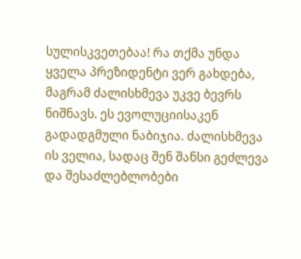სულისკვეთებაა! რა თქმა უნდა ყველა პრეზიდენტი ვერ გახდება, მაგრამ ძალისხმევა უკვე ბევრს ნიშნავს. ეს ევოლუციისაკენ გადადგმული ნაბიჯია. ძალისხმევა ის ველია, სადაც შენ შანსი გეძლევა და შესაძლებლობები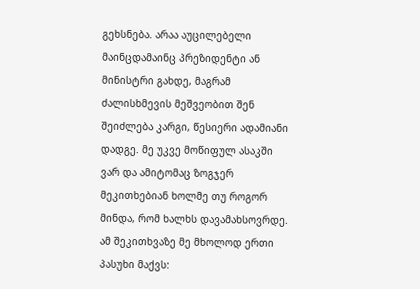გეხსნება. არაა აუცილებელი მაინცდამაინც პრეზიდენტი ან მინისტრი გახდე, მაგრამ ძალისხმევის მეშვეობით შენ შეიძლება კარგი, წესიერი ადამიანი დადგე. მე უკვე მოწიფულ ასაკში ვარ და ამიტომაც ზოგჯერ მეკითხებიან ხოლმე თუ როგორ მინდა, რომ ხალხს დავამახსოვრდე. ამ შეკითხვაზე მე მხოლოდ ერთი პასუხი მაქვს: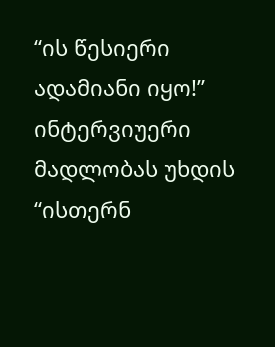“ის წესიერი ადამიანი იყო!”
ინტერვიუერი მადლობას უხდის “ისთერნ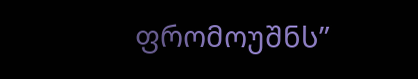ფრომოუშნს”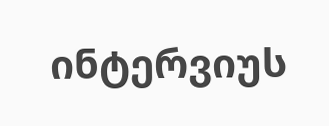ინტერვიუს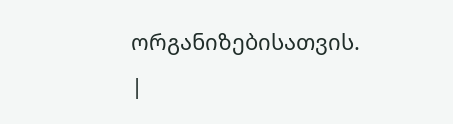ორგანიზებისათვის.
|